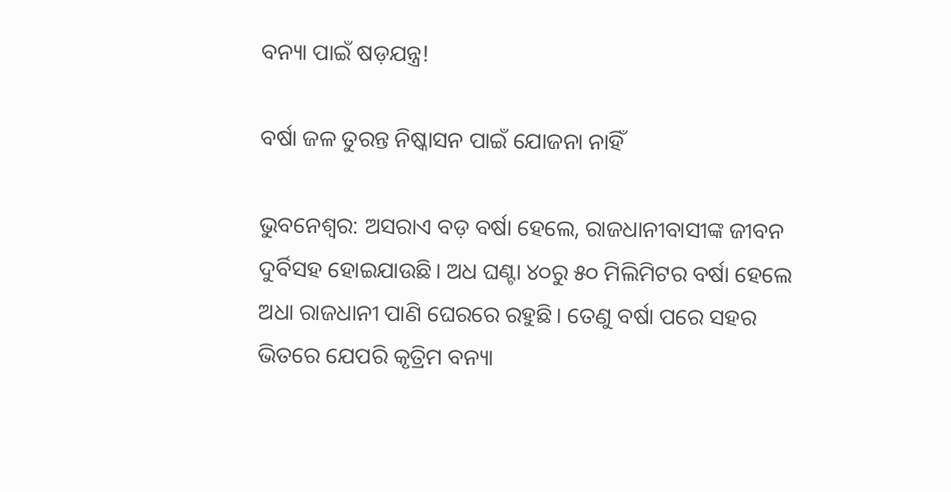ବନ୍ୟା ପାଇଁ ଷଡ଼ଯନ୍ତ୍ର!

ବର୍ଷା ଜଳ ତୁରନ୍ତ ନିଷ୍କାସନ ପାଇଁ ଯୋଜନା ନାହିଁ

ଭୁବନେଶ୍ୱର: ଅସରାଏ ବଡ଼ ବର୍ଷା ହେଲେ, ରାଜଧାନୀବାସୀଙ୍କ ଜୀବନ ଦୁର୍ବିସହ ହୋଇଯାଉଛି। ଅଧ ଘଣ୍ଟା ୪୦ରୁ ୫୦ ମିଲିମିଟର ବର୍ଷା ହେଲେ ଅଧା ରାଜଧାନୀ ପାଣି ଘେରରେ ରହୁଛି। ତେଣୁ ବର୍ଷା ପରେ ସହର ଭିତରେ ଯେପରି କୃତ୍ରିମ ବନ୍ୟା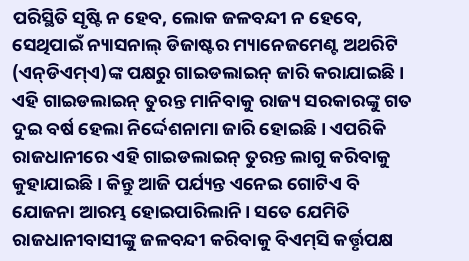ପରିସ୍ଥିତି ସୃଷ୍ଟି ନ ହେବ, ଲୋକ ଜଳବନ୍ଦୀ ନ ହେବେ, ସେଥିପାଇଁ ନ୍ୟାସନାଲ୍‌ ଡିଜାଷ୍ଟର ମ୍ୟାନେଜମେଣ୍ଟ ଅଥରିଟି (ଏନ୍‌ଡିଏମ୍‌ଏ)ଙ୍କ ପକ୍ଷରୁ ଗାଇଡଲାଇନ୍‌ ଜାରି କରାଯାଇଛି। ଏହି ଗାଇଡଲାଇନ୍‌ ତୁରନ୍ତ ମାନିବାକୁ ରାଜ୍ୟ ସରକାରଙ୍କୁ ଗତ ଦୁଇ ବର୍ଷ ହେଲା ନିର୍ଦ୍ଦେଶନାମା ଜାରି ହୋଇଛି। ଏପରିକି ରାଜଧାନୀରେ ଏହି ଗାଇଡଲାଇନ୍‌ ତୁରନ୍ତ ଲାଗୁ କରିବାକୁ କୁହାଯାଇଛି। କିନ୍ତୁ ଆଜି ପର୍ଯ୍ୟନ୍ତ ଏନେଇ ଗୋଟିଏ ବି ଯୋଜନା ଆରମ୍ଭ ହୋଇପାରିଲାନି। ସତେ ଯେମିତି ରାଜଧାନୀବାସୀଙ୍କୁ ଜଳବନ୍ଦୀ କରିବାକୁ ବିଏମ୍‌ସି କର୍ତ୍ତୃପକ୍ଷ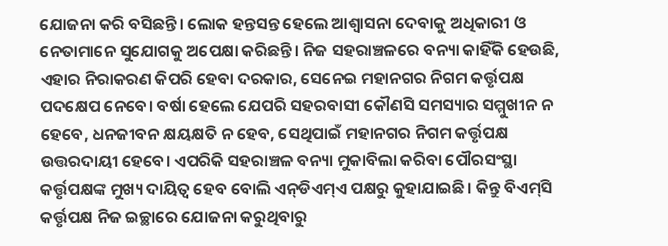ଯୋଜନା କରି ବସିଛନ୍ତି। ଲୋକ ହନ୍ତସନ୍ତ ହେଲେ ଆଶ୍ୱାସନା ଦେବାକୁ ଅଧିକାରୀ ଓ ନେତାମାନେ ସୁଯୋଗକୁ ଅପେକ୍ଷା କରିଛନ୍ତି। ନିଜ ସହରାଞ୍ଚଳରେ ବନ୍ୟା କାହିଁକି ହେଉଛି, ଏହାର ନିରାକରଣ କିପରି ହେବା ଦରକାର, ସେନେଇ ମହାନଗର ନିଗମ କର୍ତ୍ତୃପକ୍ଷ ପଦକ୍ଷେପ ନେବେ। ବର୍ଷା ହେଲେ ଯେପରି ସହରବାସୀ କୌଣସି ସମସ୍ୟାର ସମ୍ମୁଖୀନ ନ ହେବେ, ଧନଜୀବନ କ୍ଷୟକ୍ଷତି ନ ହେବ, ସେଥିପାଇଁ ମହାନଗର ନିଗମ କର୍ତ୍ତୃପକ୍ଷ ଉତ୍ତରଦାୟୀ ହେବେ। ଏପରିକି ସହରାଞ୍ଚଳ ବନ୍ୟା ମୁକାବିଲା କରିବା ପୌରସଂସ୍ଥା କର୍ତ୍ତୃପକ୍ଷଙ୍କ ମୁଖ୍ୟ ଦାୟିତ୍ୱ ହେବ ବୋଲି ଏନ୍‌ଡିଏମ୍‌ଏ ପକ୍ଷରୁ କୁହାଯାଇଛି। କିନ୍ତୁ ବିଏମ୍‌ସି କର୍ତ୍ତୃପକ୍ଷ ନିଜ ଇଚ୍ଛାରେ ଯୋଜନା କରୁଥିବାରୁ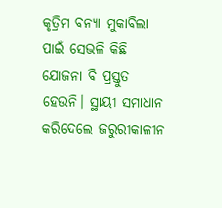କୃତ୍ରିମ ବନ୍ୟା ମୁକାବିଲା ପାଇଁ ସେଭଳି କିଛି ଯୋଜନା ବି ପ୍ରସ୍ତୁତ ହେଉନି। ସ୍ଥାୟୀ ସମାଧାନ କରିଦେଲେ ଜରୁରୀକାଳୀନ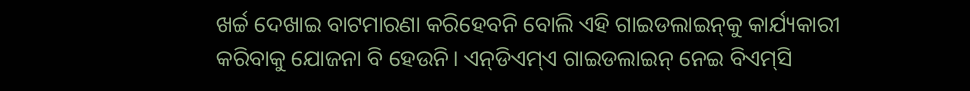ଖର୍ଚ୍ଚ ଦେଖାଇ ବାଟମାରଣା କରିହେବନି ବୋଲି ଏହି ଗାଇଡଲାଇନ୍‌କୁ କାର୍ଯ୍ୟକାରୀ କରିବାକୁ ଯୋଜନା ବି ହେଉନି। ଏନ୍‌ଡିଏମ୍‌ଏ ଗାଇଡଲାଇନ୍‌ ନେଇ ବିଏମ୍‌ସି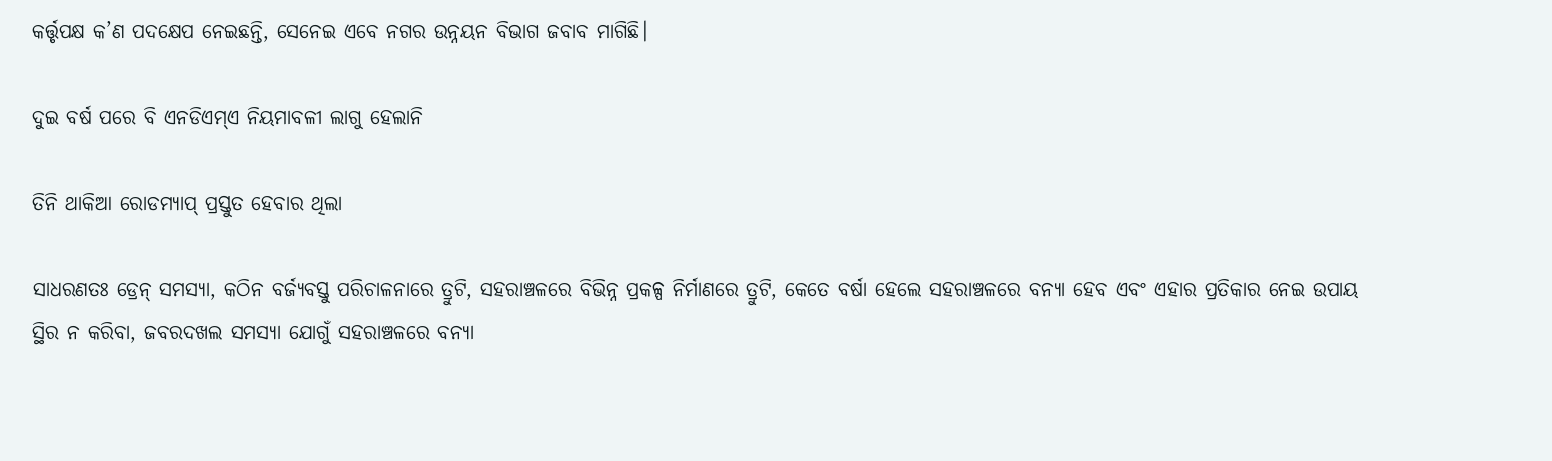କର୍ତ୍ତୃପକ୍ଷ କ’ଣ ପଦକ୍ଷେପ ନେଇଛନ୍ତି, ସେନେଇ ଏବେ ନଗର ଉନ୍ନୟନ ବିଭାଗ ଜବାବ ମାଗିଛି।

ଦୁଇ ବର୍ଷ ପରେ ବି ଏନଡିଏମ୍‌ଏ ନିୟମାବଳୀ ଲାଗୁ ହେଲାନି

ତିନି ଥାକିଆ ରୋଡମ୍ୟାପ୍‌ ପ୍ରସ୍ତୁତ ହେବାର ଥିଲା

ସାଧରଣତଃ ଡ୍ରେନ୍‌ ସମସ୍ୟା, କଠିନ ବର୍ଜ୍ୟବସ୍ତୁ ପରିଚାଳନାରେ ତ୍ରୁଟି, ସହରାଞ୍ଚଳରେ ବିଭିନ୍ନ ପ୍ରକଳ୍ପ ନିର୍ମାଣରେ ତ୍ରୁଟି, କେତେ ବର୍ଷା ହେଲେ ସହରାଞ୍ଚଳରେ ବନ୍ୟା ହେବ ଏବଂ ଏହାର ପ୍ରତିକାର ନେଇ ଉପାୟ ସ୍ଥିର ନ କରିବା, ଜବରଦଖଲ ସମସ୍ୟା ଯୋଗୁଁ ସହରାଞ୍ଚଳରେ ବନ୍ୟା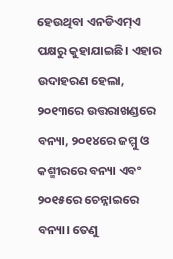ହେଉଥିବା ଏନଡିଏମ୍‌ଏ ପକ୍ଷରୁ କୁହାଯାଇଛି। ଏହାର ଉଦାହରଣ ହେଲା, ୨୦୧୩ରେ ଉତ୍ତରାଖଣ୍ଡରେ ବନ୍ୟା, ୨୦୧୪ରେ ଜମ୍ମୁ ଓ କଶ୍ମୀରରେ ବନ୍ୟା ଏବଂ ୨୦୧୫ରେ ଚେନ୍ନାଇରେ ବନ୍ୟା। ତେଣୁ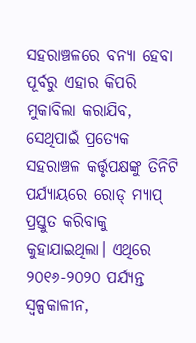ସହରାଞ୍ଚଳରେ ବନ୍ୟା ହେବା ପୂର୍ବରୁ ଏହାର କିପରି ମୁକାବିଲା କରାଯିବ, ସେଥିପାଇଁ ପ୍ରତ୍ୟେକ ସହରାଞ୍ଚଳ କର୍ତ୍ତୃପକ୍ଷଙ୍କୁ ତିନିଟି ପର୍ଯ୍ୟାୟରେ ରୋଡ୍‌ ମ୍ୟାପ୍‌ ପ୍ରସ୍ତୁତ କରିବାକୁ କୁହାଯାଇଥିଲା। ଏଥିରେ ୨୦୧୬-୨୦୨୦ ପର୍ଯ୍ୟନ୍ତ ସ୍ୱଳ୍ପକାଳୀନ,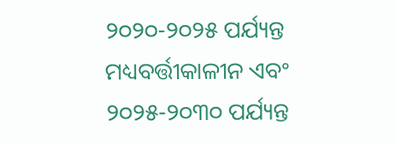୨୦୨୦-୨୦୨୫ ପର୍ଯ୍ୟନ୍ତ ମଧ୍ୟବର୍ତ୍ତୀକାଳୀନ ଏବଂ ୨୦୨୫-୨୦୩୦ ପର୍ଯ୍ୟନ୍ତ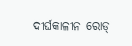ଦୀର୍ଘକାଳୀନ ରୋଡ୍‌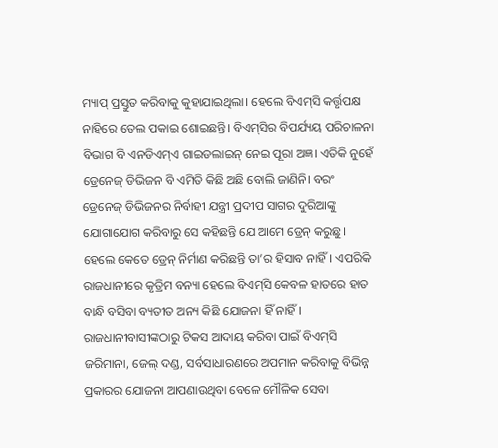ମ୍ୟାପ୍‌ ପ୍ରସ୍ତୁତ କରିବାକୁ କୁହାଯାଇଥିଲା। ହେଲେ ବିଏମ୍‌ସି କର୍ତ୍ତୃପକ୍ଷ ନାହିରେ ତେଲ ପକାଇ ଶୋଇଛନ୍ତି। ବିଏମ୍‌ସିର ବିପର୍ଯ୍ୟୟ ପରିଚାଳନା ବିଭାଗ ବି ଏନଡିଏମ୍‌ଏ ଗାଇଡଲାଇନ୍‌ ନେଇ ପୂରା ଅଜ୍ଞ। ଏତିକି ନୁହେଁ ଡ୍ରେନେଜ୍‌ ଡିଭିଜନ ବି ଏମିତି କିଛି ଅଛି ବୋଲି ଜାଣିନି। ବରଂ ଡ୍ରେନେଜ୍‌ ଡିଭିଜନର ନିର୍ବାହୀ ଯନ୍ତ୍ରୀ ପ୍ରଦୀପ ସାଗର ଦୁରିଆଙ୍କୁ ଯୋଗାଯୋଗ କରିବାରୁ ସେ କହିଛନ୍ତି ଯେ ଆମେ ଡ୍ରେନ୍‌ କରୁଛୁ। ହେଲେ କେତେ ଡ୍ରେନ୍‌ ନିର୍ମାଣ କରିଛନ୍ତି ତା’ର ହିସାବ ନାହିଁ। ଏପରିକି ରାଜଧାନୀରେ କୃତ୍ରିମ ବନ୍ୟା ହେଲେ ବିଏମ୍‌ସି କେବଳ ହାତରେ ହାତ ବାନ୍ଧି ବସିବା ବ୍ୟତୀତ ଅନ୍ୟ କିଛି ଯୋଜନା ହିଁ ନାହିଁ। ରାଜଧାନୀବାସୀଙ୍କଠାରୁ ଟିକସ ଆଦାୟ କରିବା ପାଇଁ ବିଏମ୍‌ସି ଜରିମାନା, ଜେଲ୍‌ ଦଣ୍ଡ, ସର୍ବସାଧାରଣରେ ଅପମାନ କରିବାକୁ ବିଭିନ୍ନ ପ୍ରକାରର ଯୋଜନା ଆପଣାଉଥିବା ବେଳେ ମୌଳିକ ସେବା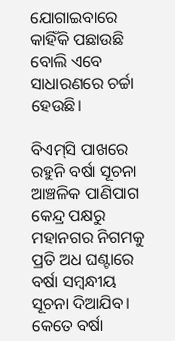ଯୋଗାଇବାରେ କାହିଁକି ପଛାଉଛି ବୋଲି ଏବେ ସାଧାରଣରେ ଚର୍ଚ୍ଚା ହେଉଛି।

ବିଏମ୍‌ସି ପାଖରେ ରହୁନି ବର୍ଷା ସୂଚନା
ଆଞ୍ଚଳିକ ପାଣିପାଗ କେନ୍ଦ୍ର ପକ୍ଷରୁ ମହାନଗର ନିଗମକୁ ପ୍ରତି ଅଧ ଘଣ୍ଟାରେ ବର୍ଷା ସମ୍ବନ୍ଧୀୟ ସୂଚନା ଦିଆଯିବ। କେତେ ବର୍ଷା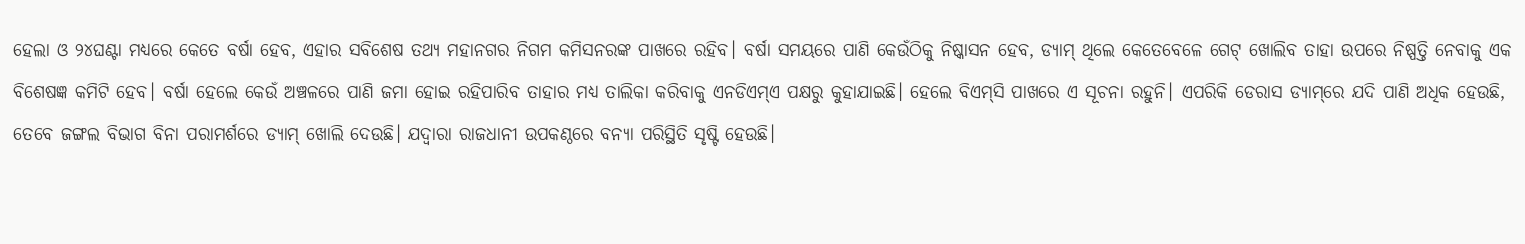ହେଲା ଓ ୨୪ଘଣ୍ଟା ମଧ୍ୟରେ କେତେ ବର୍ଷା ହେବ, ଏହାର ସବିଶେଷ ତଥ୍ୟ ମହାନଗର ନିଗମ କମିସନରଙ୍କ ପାଖରେ ରହିବ। ବର୍ଷା ସମୟରେ ପାଣି କେଉଁଠିକୁ ନିଷ୍କାସନ ହେବ, ଡ୍ୟାମ୍‌ ଥିଲେ କେତେବେଳେ ଗେଟ୍‌ ଖୋଲିବ ତାହା ଉପରେ ନିଷ୍ପତ୍ତି ନେବାକୁ ଏକ ବିଶେଷଜ୍ଞ କମିଟି ହେବ। ବର୍ଷା ହେଲେ କେଉଁ ଅଞ୍ଚଳରେ ପାଣି ଜମା ହୋଇ ରହିପାରିବ ତାହାର ମଧ୍ୟ ତାଲିକା କରିବାକୁ ଏନଡିଏମ୍‌ଏ ପକ୍ଷରୁ କୁହାଯାଇଛି। ହେଲେ ବିଏମ୍‌ସି ପାଖରେ ଏ ସୂଚନା ରହୁନି। ଏପରିକି ଡେରାସ ଡ୍ୟାମ୍‌ରେ ଯଦି ପାଣି ଅଧିକ ହେଉଛି, ତେବେ ଜଙ୍ଗଲ ବିଭାଗ ବିନା ପରାମର୍ଶରେ ଡ୍ୟାମ୍‌ ଖୋଲି ଦେଉଛି। ଯଦ୍ୱାରା ରାଜଧାନୀ ଉପକଣ୍ଠରେ ବନ୍ୟା ପରିସ୍ଥିତି ସୃଷ୍ଟି ହେଉଛି।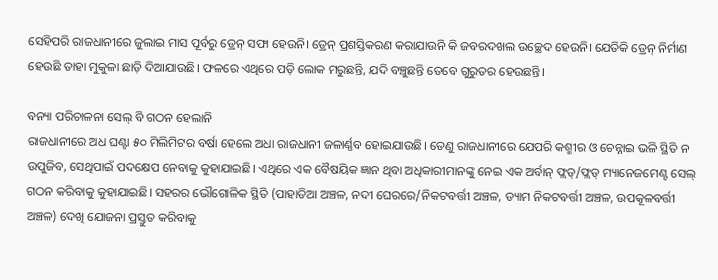ସେହିପରି ରାଜଧାନୀରେ ଜୁଲାଇ ମାସ ପୂର୍ବରୁ ଡ୍ରେନ୍‌ ସଫା ହେଉନି। ଡ୍ରେନ୍‌ ପ୍ରଶସ୍ତିକରଣ କରାଯାଉନି କି ଜବରଦଖଲ ଉଚ୍ଛେଦ ହେଉନି। ଯେତିକି ଡ୍ରେନ୍‌ ନିର୍ମାଣ ହେଉଛି ତାହା ମୁକୁଳା ଛାଡ଼ି ଦିଆଯାଉଛି। ଫଳରେ ଏଥିରେ ପଡ଼ି ଲୋକ ମରୁଛନ୍ତି, ଯଦି ବଞ୍ଚୁଛନ୍ତି ତେବେ ଗୁରୁତର ହେଉଛନ୍ତି।

ବନ୍ୟା ପରିଚାଳନା ସେଲ୍‌ ବି ଗଠନ ହେଲାନି
ରାଜଧାନୀରେ ଅଧ ଘଣ୍ଟା ୫୦ ମିଲିମିଟର ବର୍ଷା ହେଲେ ଅଧା ରାଜଧାନୀ ଜଳାର୍ଣ୍ଣବ ହୋଇଯାଉଛି। ତେଣୁ ରାଜଧାନୀରେ ଯେପରି କଶ୍ମୀର ଓ ଚେନ୍ନାଇ ଭଳି ସ୍ଥିତି ନ ଉପୁଜିବ, ସେଥିପାଇଁ ପଦକ୍ଷେପ ନେବାକୁ କୁହାଯାଇଛି। ଏଥିରେ ଏକ ବୈଷୟିକ ଜ୍ଞାନ ଥିବା ଅଧିକାରୀମାନଙ୍କୁ ନେଇ ଏକ ଅର୍ବାନ୍‌ ଫ୍ଲଡ୍‌/ଫ୍ଲଡ୍‌ ମ୍ୟାନେଜମେଣ୍ଟ ସେଲ୍‌ ଗଠନ କରିବାକୁ କୁହାଯାଇଛି। ସହରର ଭୌଗୋଳିକ ସ୍ଥିତି (ପାହାଡିଆ ଅଞ୍ଚଳ, ନଦୀ ଘେରରେ/ନିକଟବର୍ତ୍ତୀ ଅଞ୍ଚଳ, ଡ୍ୟାମ ନିକଟବର୍ତ୍ତୀ ଅଞ୍ଚଳ, ଉପକୂଳବର୍ତ୍ତୀ ଅଞ୍ଚଳ) ଦେଖି ଯୋଜନା ପ୍ରସ୍ତୁତ କରିବାକୁ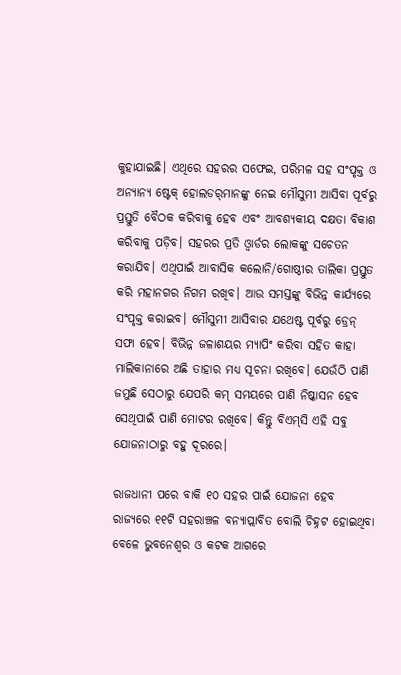କୁହାଯାଇଛି। ଏଥିରେ ସହରର ସଫେଇ, ପରିମଳ ସହ ସଂପୃକ୍ତ ଓ ଅନ୍ୟାନ୍ୟ ଷ୍ଟେକ୍‌ ହୋଲଡର୍‌ମାନଙ୍କୁ ନେଇ ମୌସୁମୀ ଆସିବା ପୂର୍ବରୁ ପ୍ରସ୍ତୁତି ବୈଠକ କରିବାକୁ ହେବ ଏବଂ ଆବଶ୍ୟକୀୟ ଦକ୍ଷତା ବିକାଶ କରିବାକୁ ପଡ଼ିବ। ସହରର ପ୍ରତି ଓ୍ଵାର୍ଡର ଲୋକଙ୍କୁ ସଚେତନ କରାଯିବ। ଏଥିପାଇଁ ଆବାସିକ କଲୋନି/ଗୋଷ୍ଠୀର ତାଲିକା ପ୍ରସ୍ତୁତ କରି ମହାନଗର ନିଗମ ରଖିବ। ଆଉ ସମସ୍ତଙ୍କୁ ବିଭିନ୍ନ କାର୍ଯ୍ୟରେ ସଂପୃକ୍ତ କରାଇବ। ମୌସୁମୀ ଆସିବାର ଯଥେଷ୍ଟ ପୂର୍ବରୁ ଡ୍ରେନ୍‌ ସଫା ହେବ। ବିଭିନ୍ନ ଜଳାଶୟର ମ୍ୟାପିଂ କରିବା ସହିତ କାହା ମାଲିକାନାରେ ଅଛି ତାହାର ମଧ୍ୟ ସୂଚନା ରଖିବେ। ଯେଉଁଠି ପାଣି ଜମୁଛି ସେଠାରୁ ଯେପରି କମ୍‌ ସମୟରେ ପାଣି ନିଷ୍କାସନ ହେବ ସେଥିପାଇଁ ପାଣି ମୋଟର ରଖିବେ। କିନ୍ତୁ ବିଏମ୍‌ସି ଏହି ସବୁ ଯୋଜନାଠାରୁ ବହୁ ଦୂରରେ।

ରାଜଧାନୀ ପରେ ବାକି ୧୦ ସହର ପାଇଁ ଯୋଜନା ହେବ
ରାଜ୍ୟରେ ୧୧ଟି ସହରାଞ୍ଚଳ ବନ୍ୟାପ୍ଲାବିତ ବୋଲି ଚିହ୍ନଟ ହୋଇଥିବା ବେଳେ ଭୁବନେଶ୍ୱର ଓ କଟକ ଆଗରେ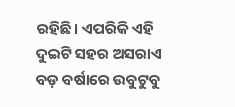ରହିଛି। ଏପରିକି ଏହି ଦୁଇଟି ସହର ଅସରାଏ ବଡ଼ ବର୍ଷାରେ ଉବୁଟୁବୁ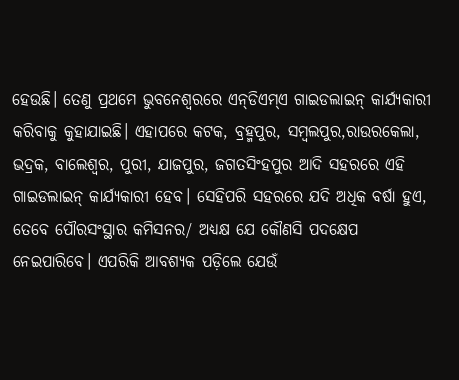ହେଉଛି। ତେଣୁ ପ୍ରଥମେ ଭୁବନେଶ୍ୱରରେ ଏନ୍‌ଡିଏମ୍‌ଏ ଗାଇଡଲାଇନ୍‌ କାର୍ଯ୍ୟକାରୀ କରିବାକୁ କୁହାଯାଇଛି। ଏହାପରେ କଟକ, ବ୍ରହ୍ମପୁର, ସମ୍ବଲପୁର,ରାଉରକେଲା, ଭଦ୍ରକ, ବାଲେଶ୍ୱର, ପୁରୀ, ଯାଜପୁର, ଜଗତସିଂହପୁର ଆଦି ସହରରେ ଏହି ଗାଇଡଲାଇନ୍‌ କାର୍ଯ୍ୟକାରୀ ହେବ। ସେହିପରି ସହରରେ ଯଦି ଅଧିକ ବର୍ଷା ହୁଏ, ତେବେ ପୌରସଂସ୍ଥାର କମିସନର/ ଅଧ୍ୟକ୍ଷ ଯେ କୌଣସି ପଦକ୍ଷେପ ନେଇପାରିବେ। ଏପରିକି ଆବଶ୍ୟକ ପଡ଼ିଲେ ଯେଉଁ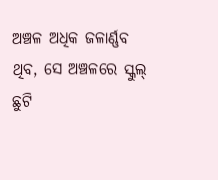ଅଞ୍ଚଳ ଅଧିକ ଜଳାର୍ଣ୍ଣବ ଥିବ, ସେ ଅଞ୍ଚଳରେ ସ୍କୁଲ୍‌ ଛୁଟି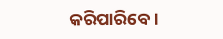କରିପାରିବେ।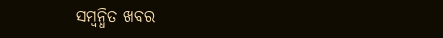ସମ୍ବନ୍ଧିତ ଖବର